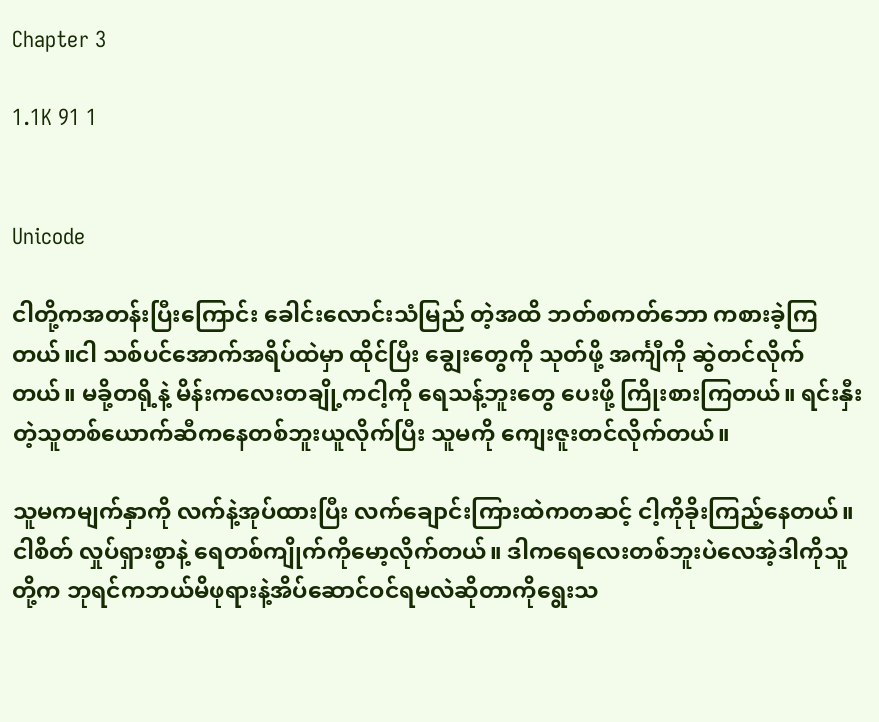Chapter 3

1.1K 91 1


Unicode

ငါတို့ကအတန်းပြီးကြောင်း ခေါင်းလောင်းသံမြည် တဲ့အထိ ဘတ်စကတ်ဘော ကစားခဲ့ကြတယ်။ငါ သစ်ပင်အောက်အရိပ်ထဲမှာ ထိုင်ပြီး ချွေးတွေကို သုတ်ဖို့ အင်္ကျီကို ဆွဲတင်လိုက်တယ်။ မခို့တရို့နဲ့ မိန်းကလေးတချို့ကငါ့ကို ရေသန့်ဘူးတွေ ပေးဖို့ ကြိုးစားကြတယ်။ ရင်းနှီးတဲ့သူတစ်ယောက်ဆီကနေတစ်ဘူးယူလိုက်ပြီး သူမကို ကျေးဇူးတင်လိုက်တယ်။

သူမကမျက်နှာကို လက်နဲ့အုပ်ထားပြီး လက်ချောင်းကြားထဲကတဆင့် ငါ့ကိုခိုးကြည့်နေတယ်။ငါစိတ် လှုပ်ရှားစွာနဲ့ ရေတစ်ကျိုက်ကိုမော့လိုက်တယ်။ ဒါကရေလေးတစ်ဘူးပဲလေအဲ့ဒါကိုသူတို့က ဘုရင်ကဘယ်မိဖုရားနဲ့အိပ်ဆောင်ဝင်ရမလဲဆိုတာကိုရွေးသ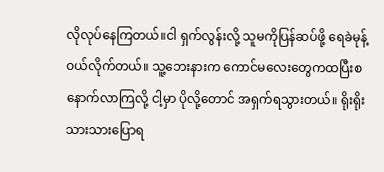လိုလုပ်နေကြတယ်။ငါ ရှက်လွန်းလို့ သူမကိုပြန်ဆပ်ဖို့ ရေခဲမုန့်ဝယ်လိုက်တယ်။ သူ့ဘေးနားက ကောင်မလေးတွေကထပြီးစနောက်လာကြလို့ ငါ့မှာ ပိုလို့တောင် အရှက်ရသွားတယ်။ ရိုးရိုးသားသားပြောရ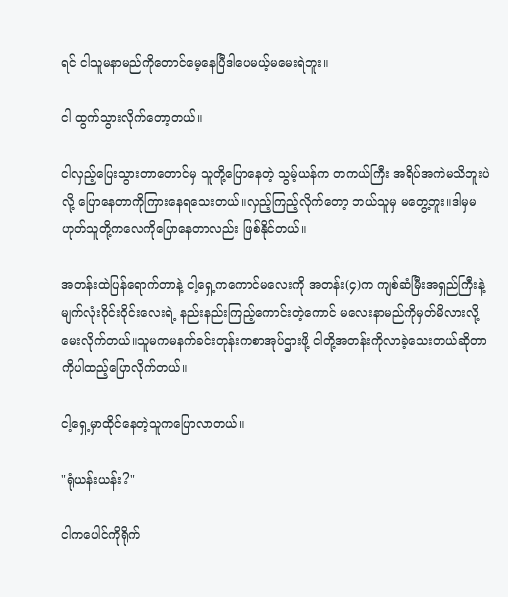ရင် ငါသူမနာမည်ကိုတောင်မေ့နေပြီဒါပေမယ့်မမေးရဲဘူး။

ငါ ထွက်သွားလိုက်တော့တယ်။

ငါလှည့်ပြေးသွားတာတောင်မှ သူတို့ပြောနေတဲ့ သွမ့်ယန်က တကယ်ကြီး အရိပ်အကဲမသိဘူးပဲလို့ ပြောနေတာကိုကြားနေရသေးတယ်။လှည့်ကြည့်လိုက်တော့ ဘယ်သူမှ မတွေ့ဘူး။ဒါမှမဟုတ်သူတို့ကလေကိုပြောနေတာလည်း ဖြစ်နိုင်တယ်။

အတန်းထဲပြန်ရောက်တာနဲ့ ငါ့ရှေ့ကကောင်မလေးကို အတန်း(၄)က ကျစ်ဆံမြီးအရှည်ကြီးနဲ့ မျက်လုံးဝိုင်းဝိုင်းလေးရဲ့ နည်းနည်းကြည့်ကောင်းတဲ့ကောင် မလေးနာမည်ကိုမှတ်မိလားလို့မေးလိုက်တယ်။သူမကမနက်ခင်းတုန်းကစာအုပ်ဌားဖို့ ငါတို့အတန်းကိုလာခဲ့သေးတယ်ဆိုတာကိုပါထည့်ပြောလိုက်တယ်။

ငါ့ရှေ့မှာထိုင်နေတဲ့သူကပြောလာတယ်။

"ရုံယန်းယန်း?"

ငါကပေါင်ကိုရိုက်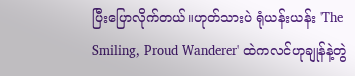ပြီးပြောလိုက်တယ်။ဟုတ်သားပဲ ရုံယန်းယန်း 'The Smiling, Proud Wanderer' ထဲကလင်ဟုချုန်နဲ့တွဲ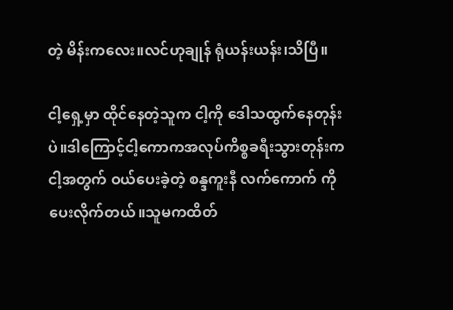တဲ့ မိန်းကလေး။လင်ဟုချုန် ရုံယန်းယန်း၊သိပြီ။

ငါ့ရှေ့မှာ ထိုင်နေတဲ့သူက ငါ့ကို ဒေါသထွက်နေတုန်းပဲ။ဒါကြောင့်ငါ့ကောကအလုပ်ကိစ္စခရီးသွားတုန်းက ငါ့အတွက် ဝယ်ပေးခဲ့တဲ့ စန္ဒကူးနီ လက်ကောက် ကို ပေးလိုက်တယ်။သူမကထိတ်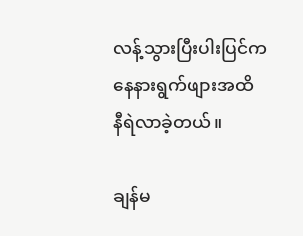လန့်သွားပြီးပါးပြင်ကနေနားရွက်ဖျားအထိ နီရဲလာခဲ့တယ်။

ချန်မ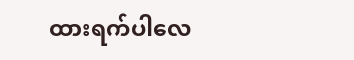ထားရက်ပါလေ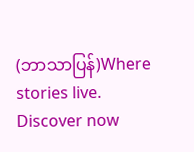(ဘာသာပြန်)Where stories live. Discover now